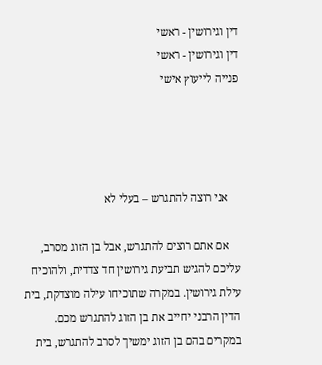דין וגירושין - ראשי
דין וגירושין - ראשי
פנייה לייעוץ אישי




    אני רוצה להתגרש – בעלי לא

    אם אתם רוצים להתגרש, אבל בן הזוג מסרב, עליכם להגיש תביעת גירושין חד צדדית, ולהוכיח עילת גירושין. במקרה שתוכיחו עילה מוצדקת, בית הדין הרבני יחייב את בן הזוג להתגרש מכם. במקרים בהם בן הזוג ימשיך לסרב להתגרש, בית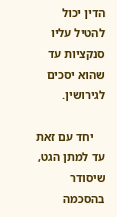הדין יכול להטיל עליו סנקציות עד שהוא יסכים לגירושין.

    יחד עם זאת עד למתן הגט, שיסודר בהסכמה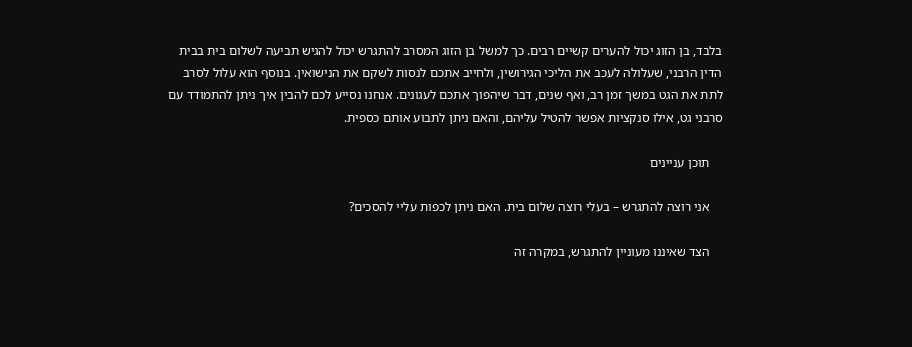בלבד, בן הזוג יכול להערים קשיים רבים. כך למשל בן הזוג המסרב להתגרש יכול להגיש תביעה לשלום בית בבית הדין הרבני, שעלולה לעכב את הליכי הגירושין, ולחייב אתכם לנסות לשקם את הנישואין. בנוסף הוא עלול לסרב לתת את הגט במשך זמן רב, ואף שנים, דבר שיהפוך אתכם לעגונים. אנחנו נסייע לכם להבין איך ניתן להתמודד עם סרבני גט, אילו סנקציות אפשר להטיל עליהם, והאם ניתן לתבוע אותם כספית.

    תוכן עניינים

    אני רוצה להתגרש – בעלי רוצה שלום בית. האם ניתן לכפות עליי להסכים?

    הצד שאיננו מעוניין להתגרש, במקרה זה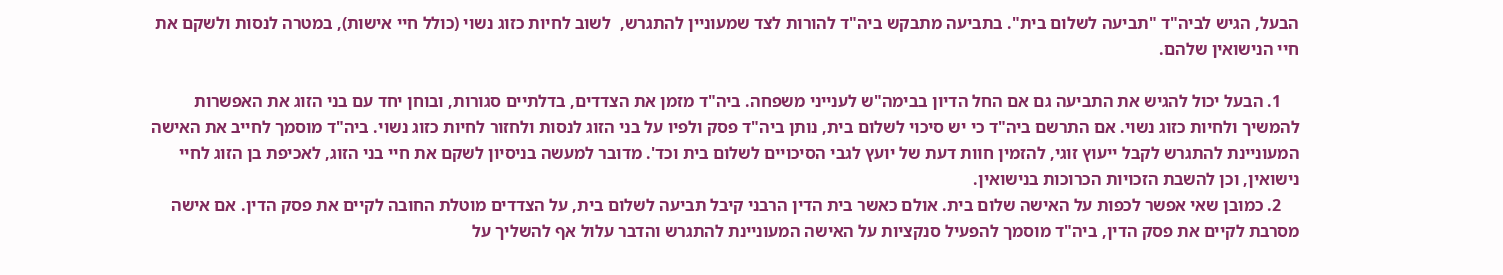הבעל, הגיש לביה"ד "תביעה לשלום בית". בתביעה מתבקש ביה"ד להורות לצד שמעוניין להתגרש,  לשוב לחיות כזוג נשוי (כולל חיי אישות), במטרה לנסות ולשקם את חיי הנישואין שלהם.

    1. הבעל יכול להגיש את התביעה גם אם החל הדיון בבימה"ש לענייני משפחה. ביה"ד מזמן את הצדדים, בדלתיים סגורות, ובוחן יחד עם בני הזוג את האפשרות להמשיך ולחיות כזוג נשוי. אם התרשם ביה"ד כי יש סיכוי לשלום בית, נותן ביה"ד פסק ולפיו על בני הזוג לנסות ולחזור לחיות כזוג נשוי. ביה"ד מוסמך לחייב את האישה המעוניינת להתגרש לקבל ייעוץ זוגי, להזמין חוות דעת של יועץ לגבי הסיכויים לשלום בית וכד'. מדובר למעשה בניסיון לשקם את חיי בני הזוג, לאכיפת בן הזוג לחיי נישואין, וכן להשבת הזכויות הכרוכות בנישואין.
    2. כמובן שאי אפשר לכפות על האישה שלום בית. אולם כאשר בית הדין הרבני קיבל תביעה לשלום בית, על הצדדים מוטלת החובה לקיים את פסק הדין. אם אישה מסרבת לקיים את פסק הדין, ביה"ד מוסמך להפעיל סנקציות על האישה המעוניינת להתגרש והדבר עלול אף להשליך על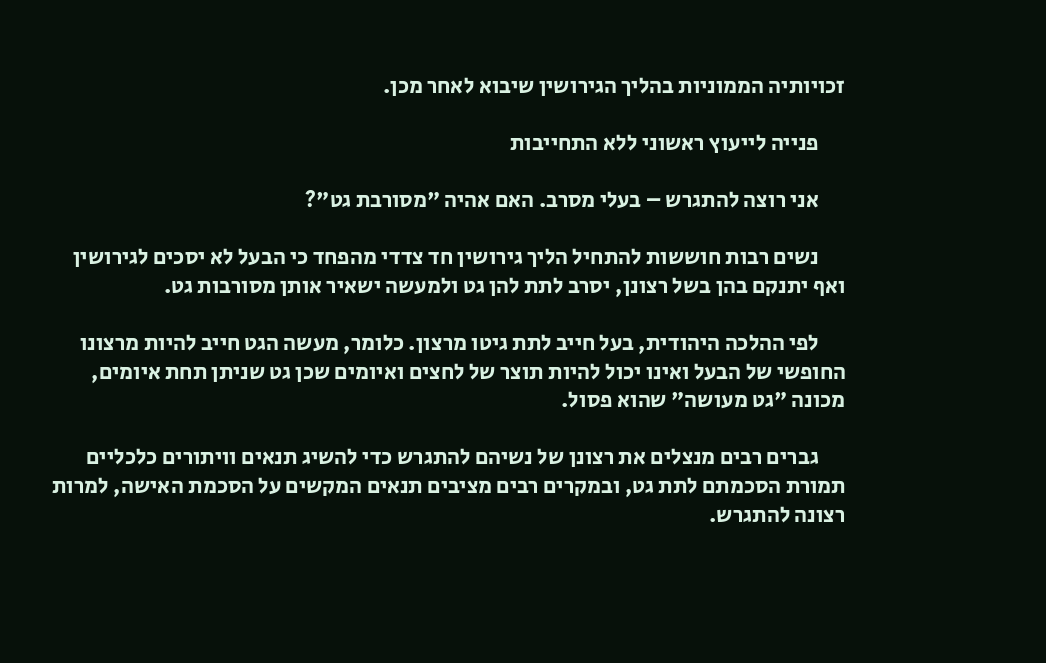זכויותיה הממוניות בהליך הגירושין שיבוא לאחר מכן.

      פנייה לייעוץ ראשוני ללא התחייבות

      אני רוצה להתגרש – בעלי מסרב. האם אהיה "מסורבת גט"?

      נשים רבות חוששות להתחיל הליך גירושין חד צדדי מהפחד כי הבעל לא יסכים לגירושין ואף יתנקם בהן בשל רצונן, יסרב לתת להן גט ולמעשה ישאיר אותן מסורבות גט.

      לפי ההלכה היהודית, בעל חייב לתת גיטו מרצון. כלומר, מעשה הגט חייב להיות מרצונו החופשי של הבעל ואינו יכול להיות תוצר של לחצים ואיומים שכן גט שניתן תחת איומים, מכונה "גט מעושה" שהוא פסול.

      גברים רבים מנצלים את רצונן של נשיהם להתגרש כדי להשיג תנאים וויתורים כלכליים תמורת הסכמתם לתת גט, ובמקרים רבים מציבים תנאים המקשים על הסכמת האישה, למרות רצונה להתגרש.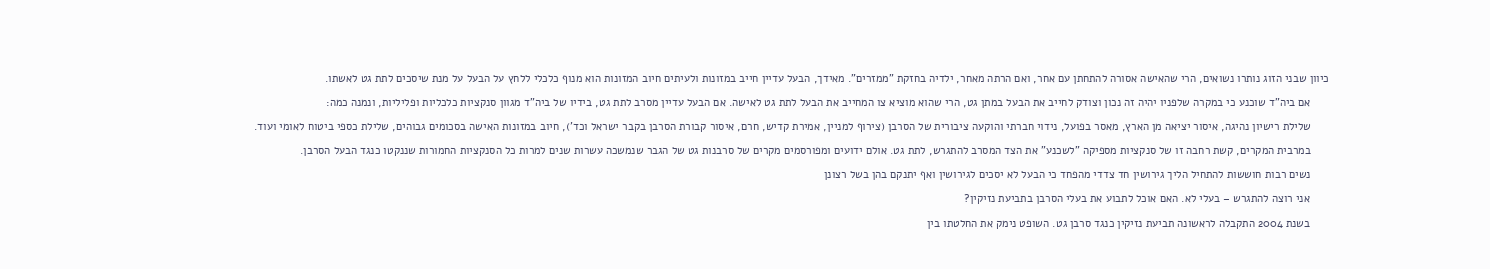כיוון שבני הזוג נותרו נשואים, הרי שהאישה אסורה להתחתן עם אחר, ואם הרתה מאחר, ילדיה בחזקת "ממזרים". מאידך, הבעל עדיין חייב במזונות ולעיתים חיוב המזונות הוא מנוף כלכלי ללחץ על הבעל על מנת שיסכים לתת גט לאשתו.

      אם ביה"ד שוכנע כי במקרה שלפניו יהיה זה נכון וצודק לחייב את הבעל במתן גט, הרי שהוא מוציא צו המחייב את הבעל לתת גט לאישה. אם הבעל עדיין מסרב לתת גט, בידיו של ביה"ד מגוון סנקציות כלכליות ופליליות, ונמנה כמה:

      שלילת רישיון נהיגה, איסור יציאה מן הארץ, מאסר בפועל, נידוי חברתי והוקעה ציבורית של הסרבן (צירוף למניין, אמירת קדיש, חרם, איסור קבורת הסרבן בקבר ישראל וכד'), חיוב במזונות האישה בסכומים גבוהים, שלילת כספי ביטוח לאומי ועוד.

      במרבית המקרים, קשת רחבה זו של סנקציות מספיקה "לשכנע" את הצד המסרב להתגרש, לתת גט. אולם ידועים ומפורסמים מקרים של סרבנות גט של הגבר שנמשכה עשרות שנים למרות כל הסנקציות החמורות שננקטו כנגד הבעל הסרבן.

      נשים רבות חוששות להתחיל הליך גירושין חד צדדי מהפחד כי הבעל לא יסכים לגירושין ואף יתנקם בהן בשל רצונן

      אני רוצה להתגרש – בעלי לא. האם אוכל לתבוע את בעלי הסרבן בתביעת נזיקין?

      בשנת 2004 התקבלה לראשונה תביעת נזיקין כנגד סרבן גט. השופט נימק את החלטתו בין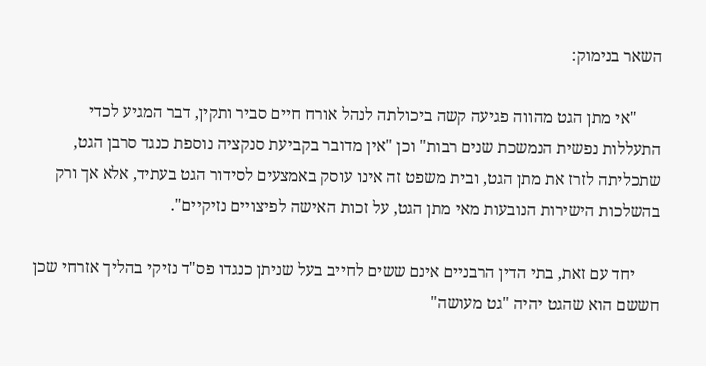השאר בנימוק:

      "אי מתן הגט מהווה פגיעה קשה ביכולתה לנהל אורח חיים סביר ותקין, דבר המגיע לכדי התעללות נפשית הנמשכת שנים רבות" וכן "אין מדובר בקביעת סנקציה נוספת כנגד סרבן הגט, שתכליתה לזרז את מתן הגט, ובית משפט זה אינו עוסק באמצעים לסידור הגט בעתיד, אלא אך ורק בהשלכות הישירות הנובעות מאי מתן הגט, על זכות האישה לפיצויים נזיקיים".

      יחד עם זאת, בתי הדין הרבניים אינם ששים לחייב בעל שניתן כנגדו פס"ד נזיקי בהליך אזרחי שכן חששם הוא שהגט יהיה "גט מעושה"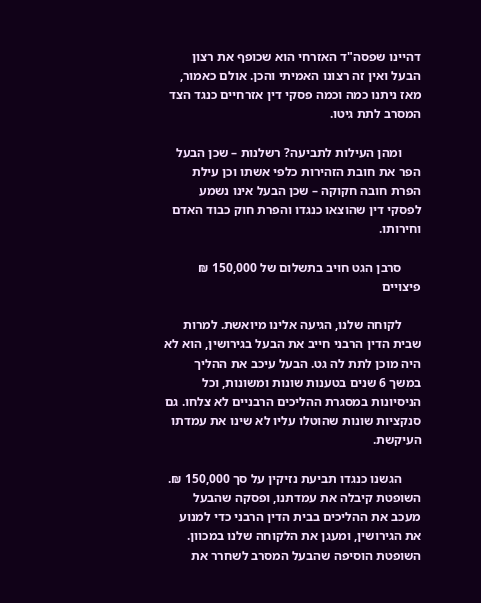דהיינו שפסה"ד האזרחי הוא שכופף את רצון הבעל ואין זה רצונו האמיתי והכן. אולם כאמור, מאז ניתנו כמה וכמה פסקי דין אזרחיים כנגד הצד המסרב לתת גיטו.

      ומהן העילות לתביעה? רשלנות – שכן הבעל הפר את חובת הזהירות כלפי אשתו וכן עילת הפרת חובה חקוקה – שכן הבעל אינו נשמע לפסקי דין שהוצאו כנגדו והפרת חוק כבוד האדם וחירותו.

      סרבן הגט חויב בתשלום של 150,000 ₪ פיצויים

      לקוחה שלנו, הגיעה אלינו מיואשת. למרות שבית הדין הרבני חייב את הבעל בגירושין, הוא לא היה מוכן לתת לה גט. הבעל עיכב את ההליך במשך 6 שנים בטענות שונות ומשונות, וכל הניסיונות במסגרת ההליכים הרבניים לא צלחו. גם סנקציות שונות שהוטלו עליו לא שינו את עמדתו העיקשת.

      הגשנו כנגדו תביעת נזיקין על סך 150,000 ₪. השופטת קיבלה את עמדתנו, ופסקה שהבעל מעכב את ההליכים בבית הדין הרבני כדי למנוע את הגירושין, ומעגן את הלקוחה שלנו במכוון. השופטת הוסיפה שהבעל המסרב לשחרר את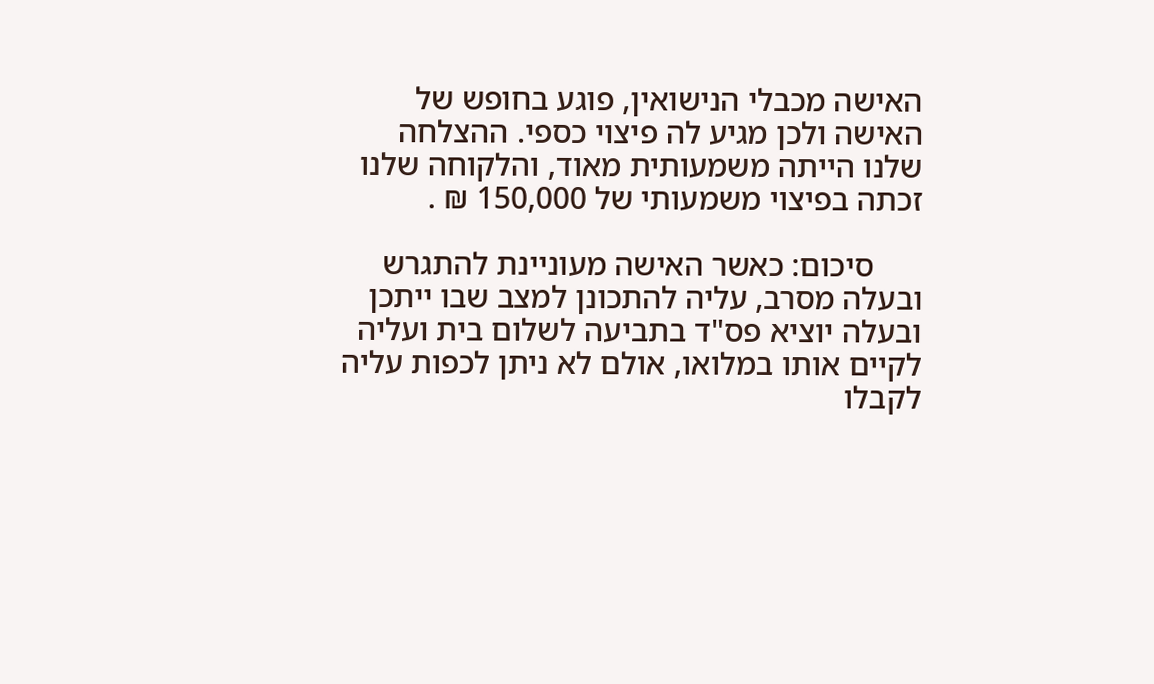האישה מכבלי הנישואין, פוגע בחופש של האישה ולכן מגיע לה פיצוי כספי. ההצלחה שלנו הייתה משמעותית מאוד, והלקוחה שלנו זכתה בפיצוי משמעותי של 150,000 ₪ .

      סיכום: כאשר האישה מעוניינת להתגרש ובעלה מסרב, עליה להתכונן למצב שבו ייתכן ובעלה יוציא פס"ד בתביעה לשלום בית ועליה לקיים אותו במלואו, אולם לא ניתן לכפות עליה לקבלו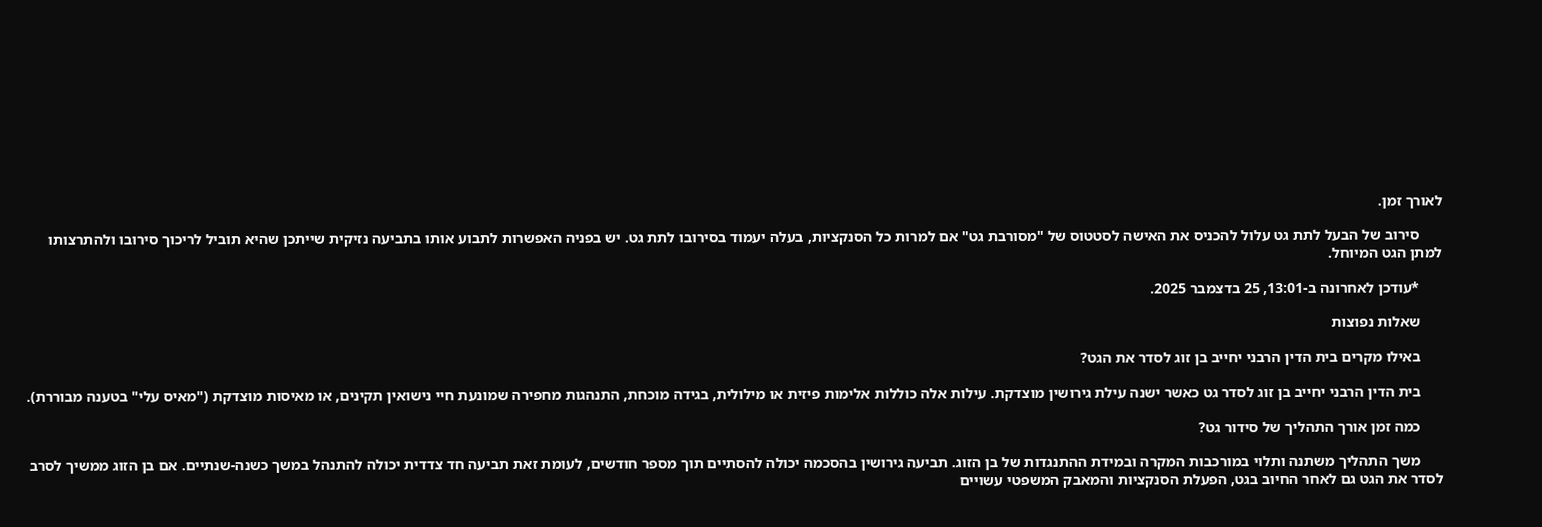לאורך זמן.

      סירוב של הבעל לתת גט עלול להכניס את האישה לסטטוס של "מסורבת גט" אם למרות כל הסנקציות, בעלה יעמוד בסירובו לתת גט. יש בפניה האפשרות לתבוע אותו בתביעה נזיקית שייתכן שהיא תוביל לריכוך סירובו ולהתרצותו למתן הגט המיוחל.

      *עודכן לאחרונה ב-13:01, 25 בדצמבר 2025.

      שאלות נפוצות

      באילו מקרים בית הדין הרבני יחייב בן זוג לסדר את הגט?

      בית הדין הרבני יחייב בן זוג לסדר גט כאשר ישנה עילת גירושין מוצדקת. עילות אלה כוללות אלימות פיזית או מילולית, בגידה מוכחת, התנהגות מחפירה שמונעת חיי נישואין תקינים, או מאיסות מוצדקת ("מאיס עלי" בטענה מבוררת).

      כמה זמן אורך התהליך של סידור גט?

      משך התהליך משתנה ותלוי במורכבות המקרה ובמידת ההתנגדות של בן הזוג. תביעה גירושין בהסכמה יכולה להסתיים תוך מספר חודשים, לעומת זאת תביעה חד צדדית יכולה להתנהל במשך כשנה-שנתיים. אם בן הזוג ממשיך לסרב לסדר את הגט גם לאחר החיוב בגט, הפעלת הסנקציות והמאבק המשפטי עשויים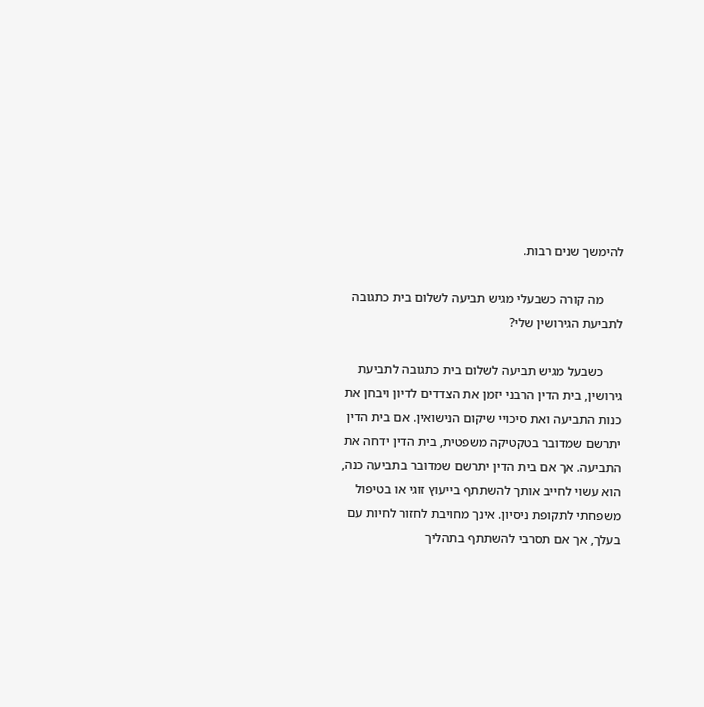להימשך שנים רבות.

      מה קורה כשבעלי מגיש תביעה לשלום בית כתגובה לתביעת הגירושין שלי?

      כשבעל מגיש תביעה לשלום בית כתגובה לתביעת גירושין, בית הדין הרבני יזמן את הצדדים לדיון ויבחן את כנות התביעה ואת סיכויי שיקום הנישואין. אם בית הדין יתרשם שמדובר בטקטיקה משפטית, בית הדין ידחה את התביעה. אך אם בית הדין יתרשם שמדובר בתביעה כנה, הוא עשוי לחייב אותך להשתתף בייעוץ זוגי או בטיפול משפחתי לתקופת ניסיון. אינך מחויבת לחזור לחיות עם בעלך, אך אם תסרבי להשתתף בתהליך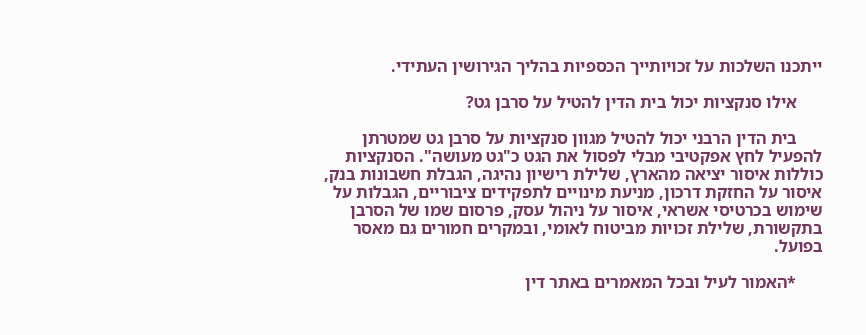ייתכנו השלכות על זכויותייך הכספיות בהליך הגירושין העתידי.

      אילו סנקציות יכול בית הדין להטיל על סרבן גט?

      בית הדין הרבני יכול להטיל מגוון סנקציות על סרבן גט שמטרתן להפעיל לחץ אפקטיבי מבלי לפסול את הגט כ"גט מעושה". הסנקציות כוללות איסור יציאה מהארץ, שלילת רישיון נהיגה, הגבלת חשבונות בנק, איסור על החזקת דרכון, מניעת מינויים לתפקידים ציבוריים, הגבלות על שימוש בכרטיסי אשראי, איסור על ניהול עסק, פרסום שמו של הסרבן בתקשורת, שלילת זכויות מביטוח לאומי, ובמקרים חמורים גם מאסר בפועל.

      *האמור לעיל ובכל המאמרים באתר דין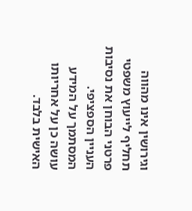וגירושין אינו מהווה תחליף לייעוץ משפטי פרטני הבוחן את נסיבות העניין הספציפי. המסתמך על המידע עושה כן על אחריותו האישית בלבד.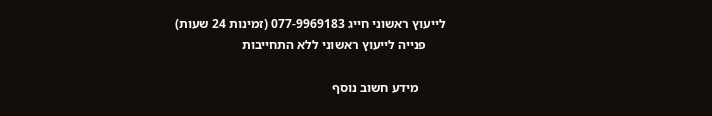לייעוץ ראשוני חייג 077-9969183 (זמינות 24 שעות)
      פנייה לייעוץ ראשוני ללא התחייבות

        מידע חשוב נוסף